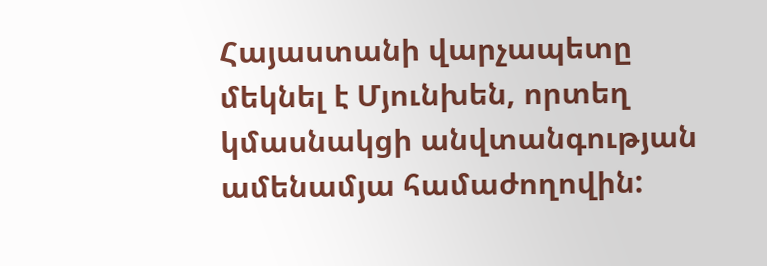Հայաստանի վարչապետը մեկնել է Մյունխեն, որտեղ կմասնակցի անվտանգության ամենամյա համաժողովին: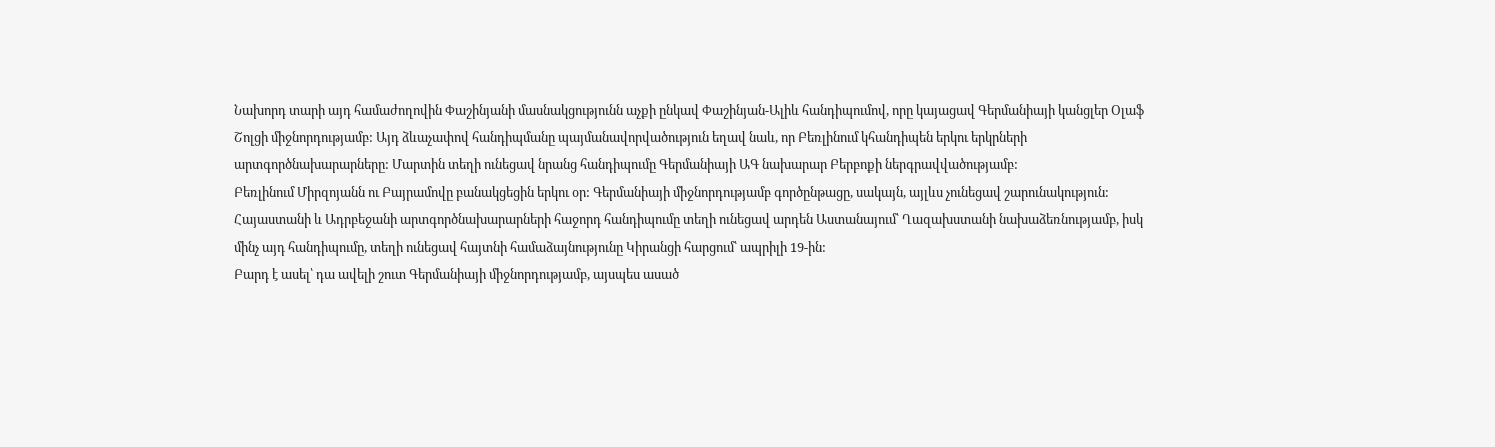Նախորդ տարի այդ համաժողովին Փաշինյանի մասնակցությունն աչքի ընկավ Փաշինյան-Ալիև հանդիպումով, որը կայացավ Գերմանիայի կանցլեր Օլաֆ Շոլցի միջնորդությամբ: Այդ ձևաչափով հանդիպմանը պայմանավորվածություն եղավ նաև, որ Բեռլինում կհանդիպեն երկու երկրների արտգործնախարարները: Մարտին տեղի ունեցավ նրանց հանդիպումը Գերմանիայի ԱԳ նախարար Բերբոքի ներգրավվածությամբ:
Բեռլինում Միրզոյանն ու Բայրամովը բանակցեցին երկու օր: Գերմանիայի միջնորդությամբ գործընթացը, սակայն, այլևս չունեցավ շարունակություն: Հայաստանի և Ադրբեջանի արտգործնախարարների հաջորդ հանդիպումը տեղի ունեցավ արդեն Աստանայում՝ Ղազախստանի նախաձեռնությամբ, իսկ մինչ այդ հանդիպումը, տեղի ունեցավ հայտնի համաձայնությունը Կիրանցի հարցում՝ ապրիլի 19-ին:
Բարդ է ասել՝ դա ավելի շուտ Գերմանիայի միջնորդությամբ, այսպես ասած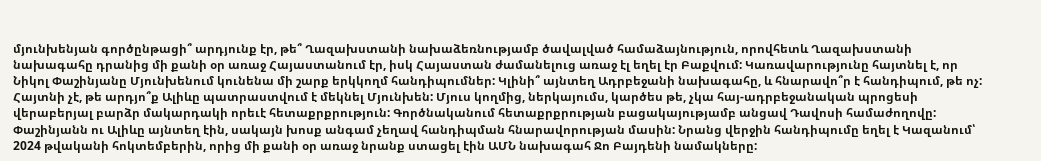մյունխենյան գործընթացի՞ արդյունք էր, թե՞ Ղազախստանի նախաձեռնությամբ ծավալված համաձայնություն, որովհետև Ղազախստանի նախագահը դրանից մի քանի օր առաջ Հայաստանում էր, իսկ Հայաստան ժամանելուց առաջ էլ եղել էր Բաքվում: Կառավարությունը հայտնել է, որ Նիկոլ Փաշինյանը Մյունխենում կունենա մի շարք երկկողմ հանդիպումներ: Կլինի՞ այնտեղ Ադրբեջանի նախագահը, և հնարավո՞ր է հանդիպում, թե ոչ:
Հայտնի չէ, թե արդյո՞ք Ալիևը պատրաստվում է մեկնել Մյունխեն: Մյուս կողմից, ներկայումս, կարծես թե, չկա հայ-ադրբեջանական պրոցեսի վերաբերյալ բարձր մակարդակի որեւէ հետաքրքրություն: Գործնականում հետաքրքրության բացակայությամբ անցավ Դավոսի համաժողովը: Փաշինյանն ու Ալիևը այնտեղ էին, սակայն խոսք անգամ չեղավ հանդիպման հնարավորության մասին: Նրանց վերջին հանդիպումը եղել է Կազանում՝ 2024 թվականի հոկտեմբերին, որից մի քանի օր առաջ նրանք ստացել էին ԱՄՆ նախագահ Ջո Բայդենի նամակները: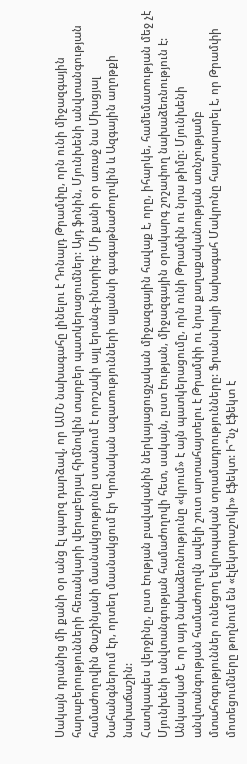Սակայն դրանից մի քանի օր անց էլ պարզ դարձավ, որ ԱՄՆ նախագահը լինելու է Դոնալդ Թրամփը, որն ունի միջազգային հարաբերությունների հեռանկարի վերաբերյալ հիմնովին տարբեր պատկերացումներ: Այդ ֆոնին, Մյունխենի անվտանգության համաժողովին Փաշինյանի մասնակցությունը ստանում է որոշակի այլ երանգ-ինտրիգ: Մի քանի օր առաջ նա Միացյալ Նահանգներում էր, որտեղ մասնակցում էր Կրոնական ազատությունների ալյանսի գագաթնաժողովին և Ազգային աղոթքի նախաճաշին:
Հատկապես վերջինը, ըստ էության բավականին ներկայացուցչական միջազգային հավաք է, որը, իհարկե, համեմատության մեջ չէ Մյունխենի անվտանգության համաժողովի հետ, սակայն, ըստ էության, միջազգային օրակարգ շոշափող նախաձեռնություն է: Անկասկած է, որ այդ նախաձեռնությունը «կրում» է այն պատկերացումը, որն ունի Թրամփն ու նրա թիմը: Մյունխենի անվտանգության համաժողովն ավելի շուտ արտահայտելու է Թրամփի ու նրա քաղաքականության առնչությամբ մտահոգություններ ունեցող եվրոպական տրամադրությունները: Ֆրանսիայի նախագահ Մակրոնը հայտարարել է, որ Թրամփի մոտեցումները թողնում են «էլեկտրաշոկի» էֆեկտ: Ի՞նչ էֆեկտ է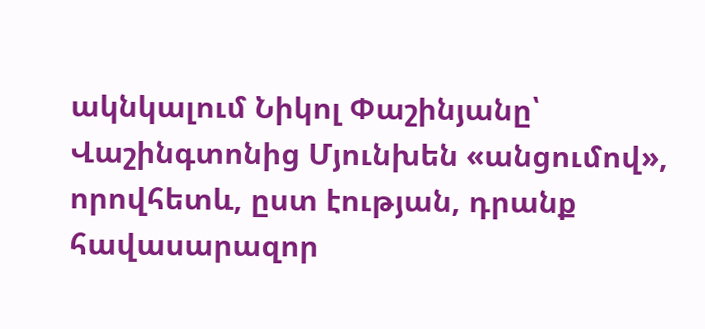ակնկալում Նիկոլ Փաշինյանը՝ Վաշինգտոնից Մյունխեն «անցումով», որովհետև, ըստ էության, դրանք հավասարազոր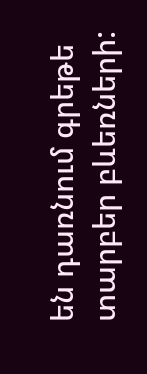են դառնում գրեթե տարբեր բևեռների: